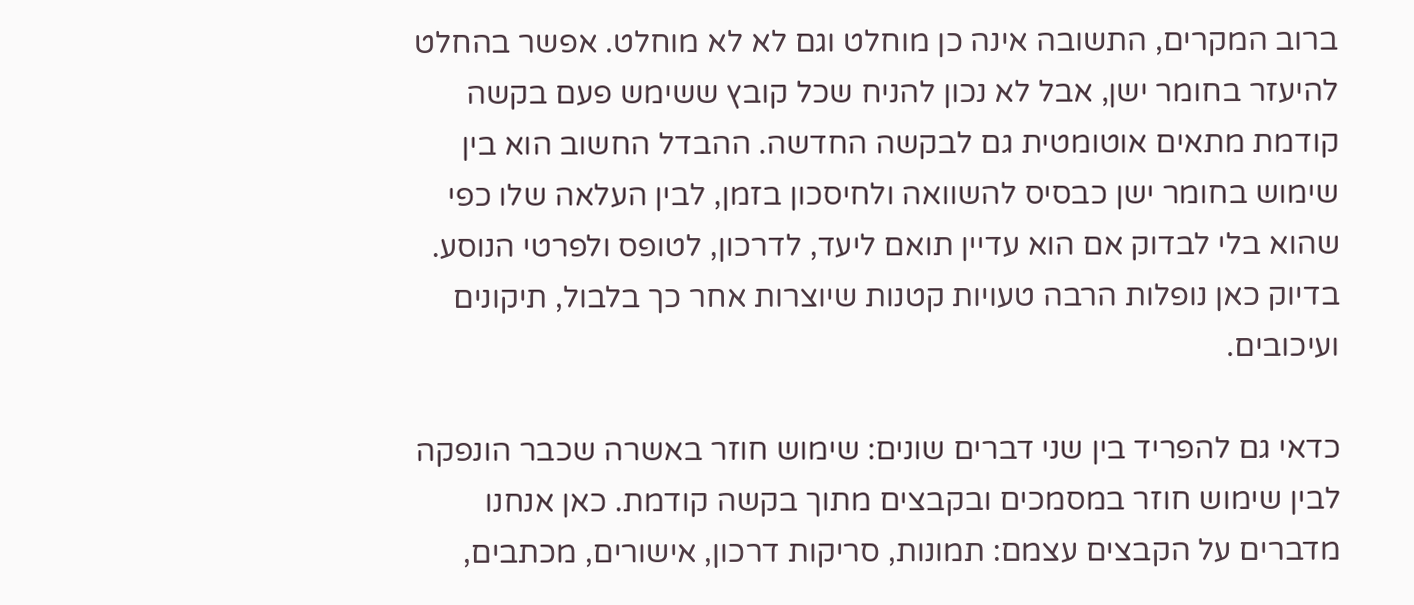ברוב המקרים, התשובה אינה כן מוחלט וגם לא לא מוחלט. אפשר בהחלט להיעזר בחומר ישן, אבל לא נכון להניח שכל קובץ ששימש פעם בקשה קודמת מתאים אוטומטית גם לבקשה החדשה. ההבדל החשוב הוא בין שימוש בחומר ישן כבסיס להשוואה ולחיסכון בזמן, לבין העלאה שלו כפי שהוא בלי לבדוק אם הוא עדיין תואם ליעד, לדרכון, לטופס ולפרטי הנוסע. בדיוק כאן נופלות הרבה טעויות קטנות שיוצרות אחר כך בלבול, תיקונים ועיכובים.

כדאי גם להפריד בין שני דברים שונים: שימוש חוזר באשרה שכבר הונפקה לבין שימוש חוזר במסמכים ובקבצים מתוך בקשה קודמת. כאן אנחנו מדברים על הקבצים עצמם: תמונות, סריקות דרכון, אישורים, מכתבים,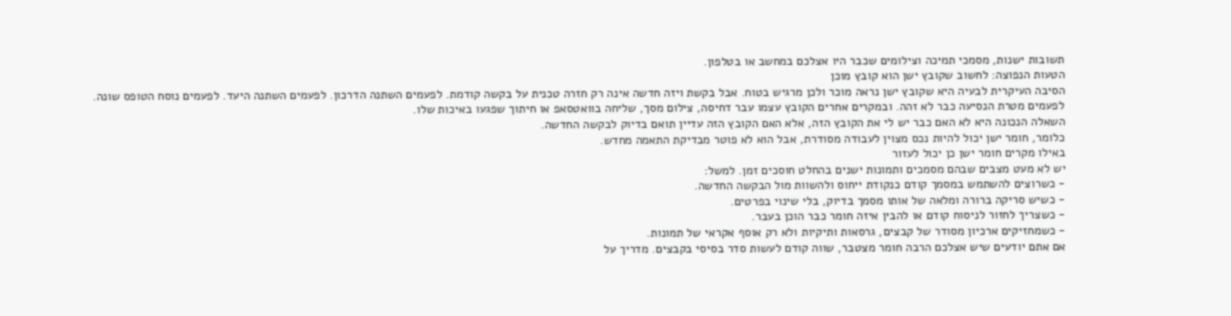תשובות ישנות, מסמכי תמיכה וצילומים שכבר היו אצלכם במחשב או בטלפון.
הטעות הנפוצה: לחשוב שקובץ ישן הוא קובץ מוכן
הסיבה העיקרית לבעיה היא שקובץ ישן נראה מוכר ולכן מרגיש בטוח. אבל בקשת ויזה חדשה אינה רק חזרה טכנית על בקשה קודמת. לפעמים השתנה הדרכון. לפעמים השתנה היעד. לפעמים נוסח הטופס שונה. לפעמים מטרת הנסיעה כבר לא זהה. ובמקרים אחרים הקובץ עצמו עבר דחיסה, צילום מסך, שליחה בוואטסאפ או חיתוך שפגעו באיכות שלו.
השאלה הנכונה היא לא האם כבר יש לי את הקובץ הזה, אלא האם הקובץ הזה עדיין תואם בדיוק לבקשה החדשה.
כלומר, חומר ישן יכול להיות נכס מצוין לעבודה מסודרת, אבל הוא לא פוטר מבדיקת התאמה מחדש.
באילו מקרים חומר ישן כן יכול לעזור
יש לא מעט מצבים שבהם מסמכים ותמונות ישנים בהחלט חוסכים זמן. למשל:
- כשרוצים להשתמש במסמך קודם כנקודת ייחוס ולהשוות מול הבקשה החדשה.
- כשיש סריקה ברורה ומלאה של אותו מסמך בדיוק, בלי שינוי בפרטים.
- כשצריך לחזור לניסוח קודם או להבין איזה חומר כבר הוכן בעבר.
- כשמחזיקים ארכיון מסודר של קבצים, גרסאות ותיקיות ולא רק אוסף אקראי של תמונות.
אם אתם יודעים שיש אצלכם הרבה חומר מצטבר, שווה קודם לעשות סדר בסיסי בקבצים. מדריך על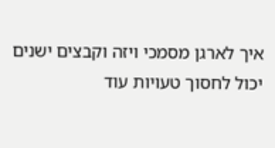איך לארגן מסמכי ויזה וקבצים ישנים יכול לחסוך טעויות עוד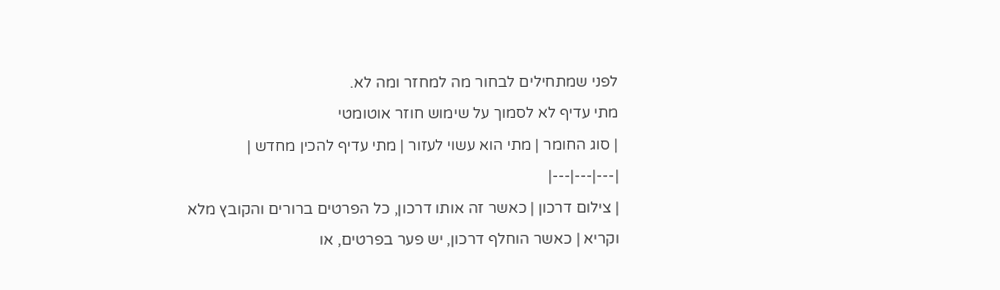לפני שמתחילים לבחור מה למחזר ומה לא.
מתי עדיף לא לסמוך על שימוש חוזר אוטומטי
| סוג החומר | מתי הוא עשוי לעזור | מתי עדיף להכין מחדש |
|---|---|---|
| צילום דרכון | כאשר זה אותו דרכון, כל הפרטים ברורים והקובץ מלא וקריא | כאשר הוחלף דרכון, יש פער בפרטים, או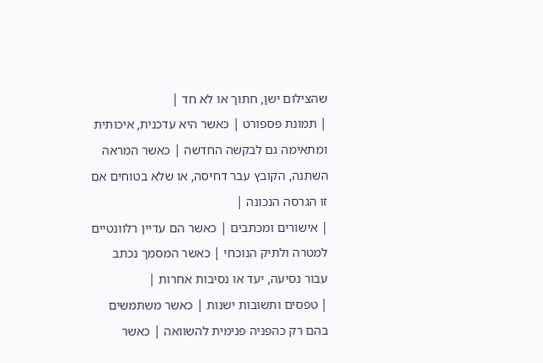שהצילום ישן, חתוך או לא חד |
| תמונת פספורט | כאשר היא עדכנית, איכותית ומתאימה גם לבקשה החדשה | כאשר המראה השתנה, הקובץ עבר דחיסה, או שלא בטוחים אם זו הגרסה הנכונה |
| אישורים ומכתבים | כאשר הם עדיין רלוונטיים למטרה ולתיק הנוכחי | כאשר המסמך נכתב עבור נסיעה, יעד או נסיבות אחרות |
| טפסים ותשובות ישנות | כאשר משתמשים בהם רק כהפניה פנימית להשוואה | כאשר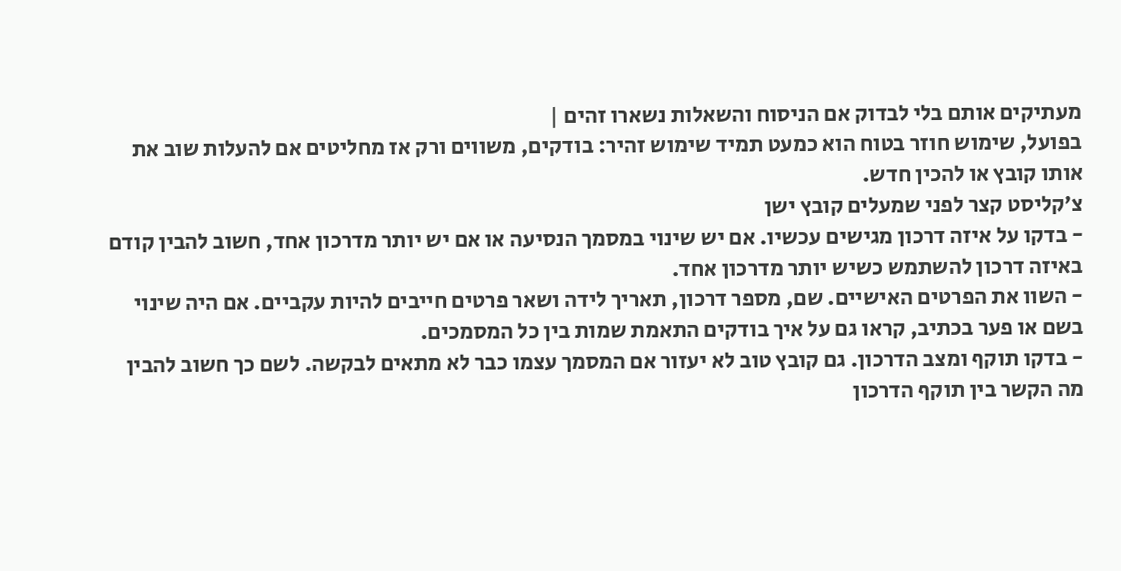מעתיקים אותם בלי לבדוק אם הניסוח והשאלות נשארו זהים |
בפועל, שימוש חוזר בטוח הוא כמעט תמיד שימוש זהיר: בודקים, משווים ורק אז מחליטים אם להעלות שוב את אותו קובץ או להכין חדש.
צ׳קליסט קצר לפני שמעלים קובץ ישן
- בדקו על איזה דרכון מגישים עכשיו. אם יש שינוי במסמך הנסיעה או אם יש יותר מדרכון אחד, חשוב להבין קודם באיזה דרכון להשתמש כשיש יותר מדרכון אחד.
- השוו את הפרטים האישיים. שם, מספר דרכון, תאריך לידה ושאר פרטים חייבים להיות עקביים. אם היה שינוי בשם או פער בכתיב, קראו גם על איך בודקים התאמת שמות בין כל המסמכים.
- בדקו תוקף ומצב הדרכון. גם קובץ טוב לא יעזור אם המסמך עצמו כבר לא מתאים לבקשה. לשם כך חשוב להבין מה הקשר בין תוקף הדרכון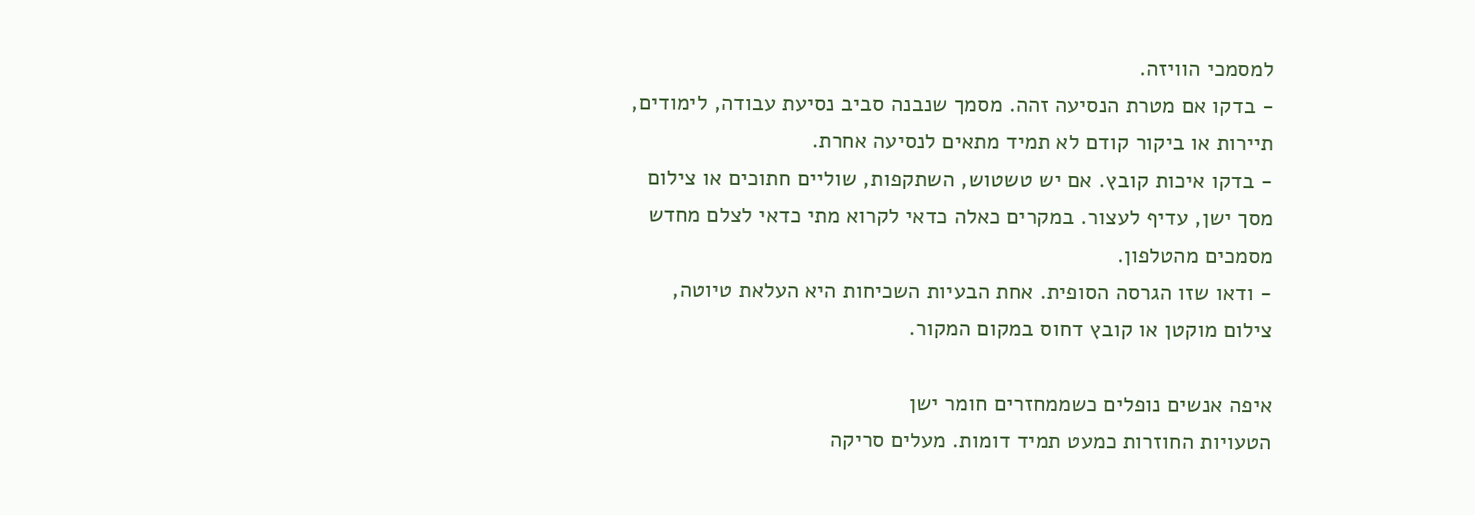למסמכי הוויזה.
- בדקו אם מטרת הנסיעה זהה. מסמך שנבנה סביב נסיעת עבודה, לימודים, תיירות או ביקור קודם לא תמיד מתאים לנסיעה אחרת.
- בדקו איכות קובץ. אם יש טשטוש, השתקפות, שוליים חתוכים או צילום מסך ישן, עדיף לעצור. במקרים כאלה כדאי לקרוא מתי כדאי לצלם מחדש מסמכים מהטלפון.
- ודאו שזו הגרסה הסופית. אחת הבעיות השכיחות היא העלאת טיוטה, צילום מוקטן או קובץ דחוס במקום המקור.

איפה אנשים נופלים כשממחזרים חומר ישן
הטעויות החוזרות כמעט תמיד דומות. מעלים סריקה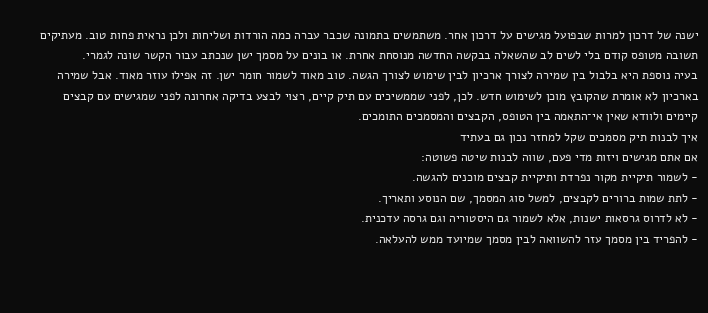ישנה של דרכון למרות שבפועל מגישים על דרכון אחר. משתמשים בתמונה שכבר עברה כמה הורדות ושליחות ולכן נראית פחות טוב. מעתיקים תשובה מטופס קודם בלי לשים לב שהשאלה בבקשה החדשה מנוסחת אחרת. או בונים על מסמך ישן שנכתב עבור הקשר שונה לגמרי.
בעיה נוספת היא בלבול בין שמירה לצורך ארכיון לבין שימוש לצורך הגשה. טוב מאוד לשמור חומר ישן. זה אפילו עוזר מאוד. אבל שמירה בארכיון לא אומרת שהקובץ מוכן לשימוש חדש. לכן, לפני שממשיכים עם תיק קיים, רצוי לבצע בדיקה אחרונה לפני שמגישים עם קבצים קיימים ולוודא שאין אי־התאמה בין הטופס, הקבצים והמסמכים התומכים.
איך לבנות תיק מסמכים שקל למחזר נכון גם בעתיד
אם אתם מגישים ויזות מדי פעם, שווה לבנות שיטה פשוטה:
- לשמור תיקיית מקור נפרדת ותיקיית קבצים מוכנים להגשה.
- לתת שמות ברורים לקבצים, למשל סוג המסמך, שם הנוסע ותאריך.
- לא לדרוס גרסאות ישנות, אלא לשמור גם היסטוריה וגם גרסה עדכנית.
- להפריד בין מסמך עזר להשוואה לבין מסמך שמיועד ממש להעלאה.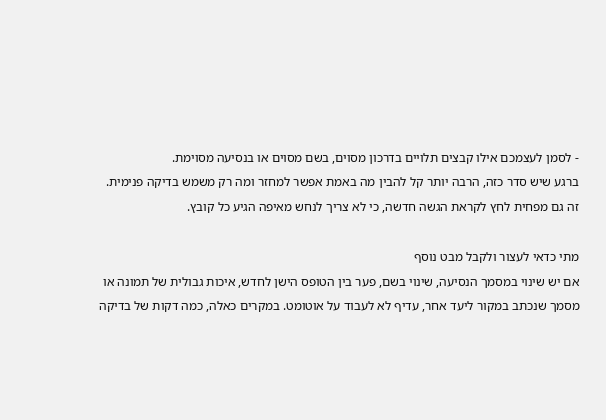- לסמן לעצמכם אילו קבצים תלויים בדרכון מסוים, בשם מסוים או בנסיעה מסוימת.
ברגע שיש סדר כזה, הרבה יותר קל להבין מה באמת אפשר למחזר ומה רק משמש בדיקה פנימית. זה גם מפחית לחץ לקראת הגשה חדשה, כי לא צריך לנחש מאיפה הגיע כל קובץ.

מתי כדאי לעצור ולקבל מבט נוסף
אם יש שינוי במסמך הנסיעה, שינוי בשם, פער בין הטופס הישן לחדש, איכות גבולית של תמונה או מסמך שנכתב במקור ליעד אחר, עדיף לא לעבוד על אוטומט. במקרים כאלה, כמה דקות של בדיקה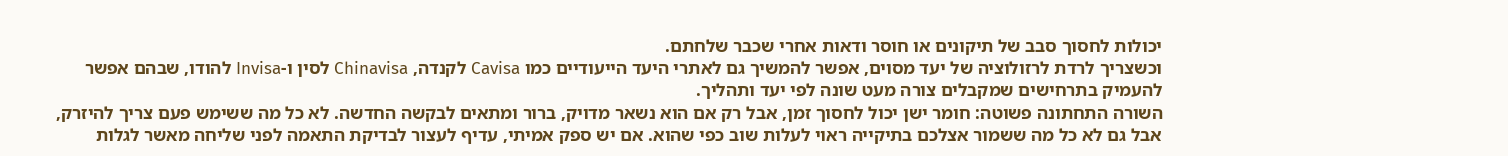יכולות לחסוך סבב של תיקונים או חוסר ודאות אחרי שכבר שלחתם.
וכשצריך לרדת לרזולוציה של יעד מסוים, אפשר להמשיך גם לאתרי היעד הייעודיים כמו Cavisa לקנדה, Chinavisa לסין ו-Invisa להודו, שבהם אפשר להעמיק בתרחישים שמקבלים צורה מעט שונה לפי יעד ותהליך.
השורה התחתונה פשוטה: חומר ישן יכול לחסוך זמן, אבל רק אם הוא נשאר מדויק, ברור ומתאים לבקשה החדשה. לא כל מה ששימש פעם צריך להיזרק, אבל גם לא כל מה ששמור אצלכם בתיקייה ראוי לעלות שוב כפי שהוא. אם יש ספק אמיתי, עדיף לעצור לבדיקת התאמה לפני שליחה מאשר לגלות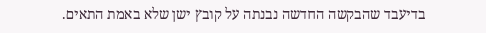בדיעבד שהבקשה החדשה נבנתה על קובץ ישן שלא באמת התאים.